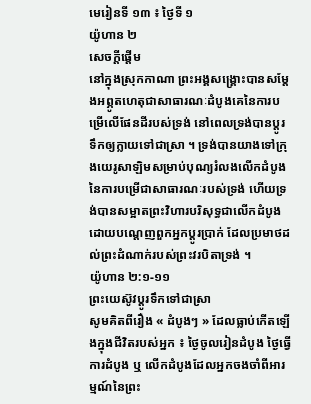មេរៀនទី ១៣ ៖ ថ្ងៃទី ១
យ៉ូហាន ២
សេចក្តីផ្ដើម
នៅក្នុងស្រុកកាណា ព្រះអង្គសង្គ្រោះបានសម្តែងអព្ភូតហេតុជាសាធារណៈដំបូងគេនៃការបម្រើលើផែនដីរបស់ទ្រង់ នៅពេលទ្រង់បានប្តូរទឹកឲ្យក្លាយទៅជាស្រា ។ ទ្រង់បានយាងទៅក្រុងយេរូសាឡិមសម្រាប់បុណ្យរំលងលើកដំបូងនៃការបម្រើជាសាធារណៈរបស់ទ្រង់ ហើយទ្រង់បានសម្អាតព្រះវិហារបរិសុទ្ធជាលើកដំបូង ដោយបណ្តេញពួកអ្នកប្តូរប្រាក់ ដែលប្រមាថដល់ព្រះដំណាក់របស់ព្រះវរបិតាទ្រង់ ។
យ៉ូហាន ២:១-១១
ព្រះយេស៊ូវប្តូរទឹកទៅជាស្រា
សូមគិតពីរឿង « ដំបូងៗ » ដែលធ្លាប់កើតឡើងក្នុងជីវិតរបស់អ្នក ៖ ថ្ងៃចូលរៀនដំបូង ថ្ងៃធ្វើការដំបូង ឬ លើកដំបូងដែលអ្នកចងចាំពីអារម្មណ៍នៃព្រះ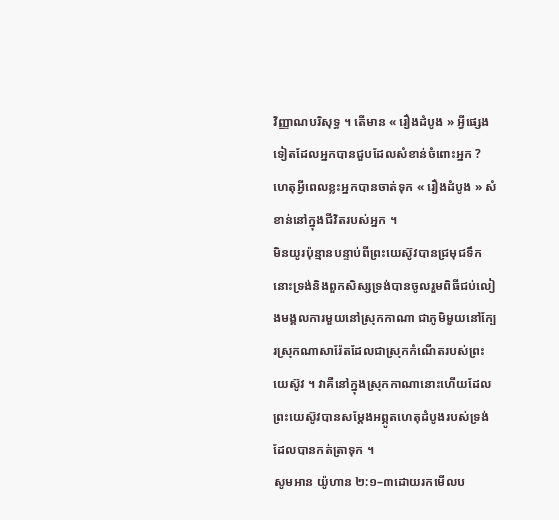វិញ្ញាណបរិសុទ្ធ ។ តើមាន « រឿងដំបូង » អ្វីផ្សេងទៀតដែលអ្នកបានជួបដែលសំខាន់ចំពោះអ្នក ?
ហេតុអ្វីពេលខ្លះអ្នកបានចាត់ទុក « រឿងដំបូង » សំខាន់នៅក្នុងជីវិតរបស់អ្នក ។
មិនយូរប៉ុន្មានបន្ទាប់ពីព្រះយេស៊ូវបានជ្រមុជទឹក នោះទ្រង់និងពួកសិស្សទ្រង់បានចូលរួមពិធីជប់លៀងមង្គលការមួយនៅស្រុកកាណា ជាភូមិមួយនៅក្បែរស្រុកណាសារ៉ែតដែលជាស្រុកកំណើតរបស់ព្រះយេស៊ូវ ។ វាគឺនៅក្នុងស្រុកកាណានោះហើយដែលព្រះយេស៊ូវបានសម្តែងអព្ភូតហេតុដំបូងរបស់ទ្រង់ដែលបានកត់ត្រាទុក ។
សូមអាន យ៉ូហាន ២:១–៣ដោយរកមើលប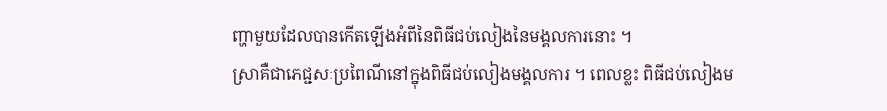ញ្ហាមួយដែលបានកើតឡើងអំពីនៃពិធីជប់លៀងនៃមង្គលការនោះ ។
ស្រាគឺជាភេជ្ជសៈប្រពៃណីនៅក្នុងពិធីជប់លៀងមង្គលការ ។ ពេលខ្លះ ពិធីជប់លៀងម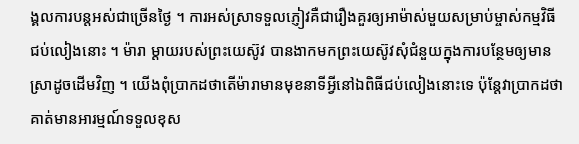ង្គលការបន្តអស់ជាច្រើនថ្ងៃ ។ ការអស់ស្រាទទួលភ្ញៀវគឺជារឿងគួរឲ្យអាម៉ាស់មួយសម្រាប់ម្ចាស់កម្មវិធីជប់លៀងនោះ ។ ម៉ារា ម្តាយរបស់ព្រះយេស៊ូវ បានងាកមកព្រះយេស៊ូវសុំជំនួយក្នុងការបន្ថែមឲ្យមានស្រាដូចដើមវិញ ។ យើងពុំប្រាកដថាតើម៉ារាមានមុខនាទីអ្វីនៅឯពិធីជប់លៀងនោះទេ ប៉ុន្តែវាប្រាកដថា គាត់មានអារម្មណ៍ទទួលខុស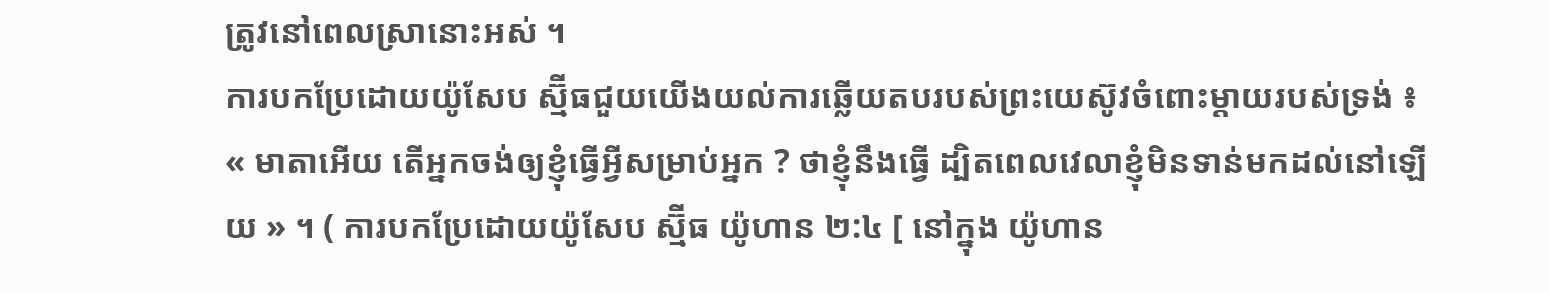ត្រូវនៅពេលស្រានោះអស់ ។
ការបកប្រែដោយយ៉ូសែប ស្ម៊ីធជួយយើងយល់ការឆ្លើយតបរបស់ព្រះយេស៊ូវចំពោះម្តាយរបស់ទ្រង់ ៖ « មាតាអើយ តើអ្នកចង់ឲ្យខ្ញុំធ្វើអ្វីសម្រាប់អ្នក ? ថាខ្ញុំនឹងធ្វើ ដ្បិតពេលវេលាខ្ញុំមិនទាន់មកដល់នៅឡើយ » ។ ( ការបកប្រែដោយយ៉ូសែប ស្ម៊ីធ យ៉ូហាន ២:៤ [ នៅក្នុង យ៉ូហាន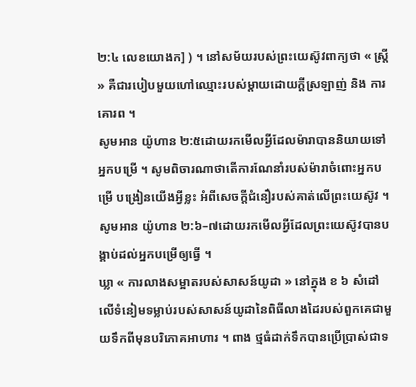២:៤ លេខយោងក] ) ។ នៅសម័យរបស់ព្រះយេស៊ូវពាក្យថា « ស្ត្រី » គឺជារបៀបមួយហៅឈ្មោះរបស់ម្តាយដោយក្តីស្រឡាញ់ និង ការគោរព ។
សូមអាន យ៉ូហាន ២:៥ដោយរកមើលអ្វីដែលម៉ារាបាននិយាយទៅអ្នកបម្រើ ។ សូមពិចារណាថាតើការណែនាំរបស់ម៉ារាចំពោះអ្នកបម្រើ បង្រៀនយើងអ្វីខ្លះ អំពីសេចក្តីជំនឿរបស់គាត់លើព្រះយេស៊ូវ ។
សូមអាន យ៉ូហាន ២:៦–៧ដោយរកមើលអ្វីដែលព្រះយេស៊ូវបានបង្គាប់ដល់អ្នកបម្រើឲ្យធ្វើ ។
ឃ្លា « ការលាងសម្អាតរបស់សាសន៍យូដា » នៅក្នុង ខ ៦ សំដៅលើទំនៀមទម្លាប់របស់សាសន៍យូដានៃពិធីលាងដៃរបស់ពួកគេជាមួយទឹកពីមុនបរិភោគអាហារ ។ ពាង ថ្មធំដាក់ទឹកបានប្រើប្រាស់ជាទ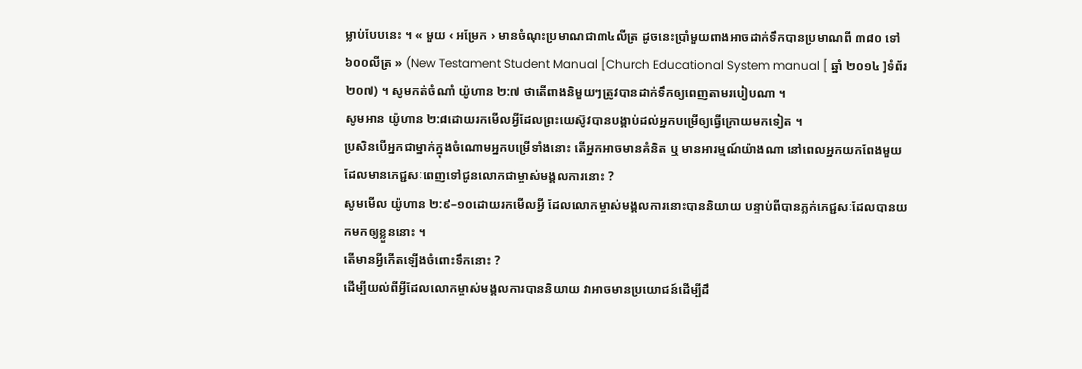ម្លាប់បែបនេះ ។ « មួយ ‹ អម្រែក › មានចំណុះប្រមាណជា៣៤លីត្រ ដូចនេះប្រាំមួយពាងអាចដាក់ទឹកបានប្រមាណពី ៣៨០ ទៅ ៦០០លីត្រ » (New Testament Student Manual [Church Educational System manual [ ឆ្នាំ ២០១៤ ]ទំព័រ ២០៧) ។ សូមកត់ចំណាំ យ៉ូហាន ២:៧ ថាតើពាងនិមួយៗត្រូវបានដាក់ទឹកឲ្យពេញតាមរបៀបណា ។
សូមអាន យ៉ូហាន ២:៨ដោយរកមើលអ្វីដែលព្រះយេស៊ូវបានបង្គាប់ដល់អ្នកបម្រើឲ្យធ្វើក្រោយមកទៀត ។
ប្រសិនបើអ្នកជាម្នាក់ក្នុងចំណោមអ្នកបម្រើទាំងនោះ តើអ្នកអាចមានគំនិត ឬ មានអារម្មណ៍យ៉ាងណា នៅពេលអ្នកយកពែងមួយដែលមានភេជ្ជសៈពេញទៅជូនលោកជាម្ចាស់មង្គលការនោះ ?
សូមមើល យ៉ូហាន ២:៩–១០ដោយរកមើលអ្វី ដែលលោកម្ចាស់មង្គលការនោះបាននិយាយ បន្ទាប់ពីបានភ្លក់ភេជ្ជសៈដែលបានយកមកឲ្យខ្លួននោះ ។
តើមានអ្វីកើតឡើងចំពោះទឹកនោះ ?
ដើម្បីយល់ពីអ្វីដែលលោកម្ចាស់មង្គលការបាននិយាយ វាអាចមានប្រយោជន៍ដើម្បីដឹ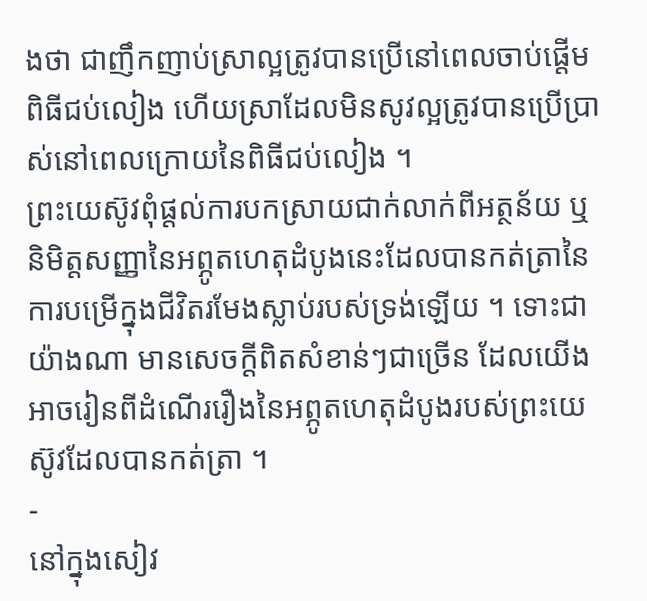ងថា ជាញឹកញាប់ស្រាល្អត្រូវបានប្រើនៅពេលចាប់ផ្តើមពិធីជប់លៀង ហើយស្រាដែលមិនសូវល្អត្រូវបានប្រើប្រាស់នៅពេលក្រោយនៃពិធីជប់លៀង ។
ព្រះយេស៊ូវពុំផ្តល់ការបកស្រាយជាក់លាក់ពីអត្ថន័យ ឬ និមិត្តសញ្ញានៃអព្ភូតហេតុដំបូងនេះដែលបានកត់ត្រានៃការបម្រើក្នុងជីវិតរមែងស្លាប់របស់ទ្រង់ឡើយ ។ ទោះជាយ៉ាងណា មានសេចក្តីពិតសំខាន់ៗជាច្រើន ដែលយើងអាចរៀនពីដំណើររឿងនៃអព្ភូតហេតុដំបូងរបស់ព្រះយេស៊ូវដែលបានកត់ត្រា ។
-
នៅក្នុងសៀវ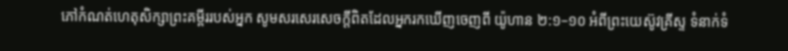ភៅកំណត់ហេតុសិក្សាព្រះគម្ពីររបស់អ្នក សូមសរសេរសេចក្តីពិតដែលអ្នករកឃើញចេញពី យ៉ូហាន ២:១–១០ អំពីព្រះយេស៊ូវគ្រីស្ទ ទំនាក់ទំ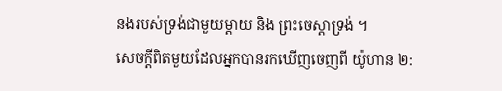នងរបស់ទ្រង់ជាមួយម្តាយ និង ព្រះចេស្តាទ្រង់ ។
សេចក្តីពិតមួយដែលអ្នកបានរកឃើញចេញពី យ៉ូហាន ២: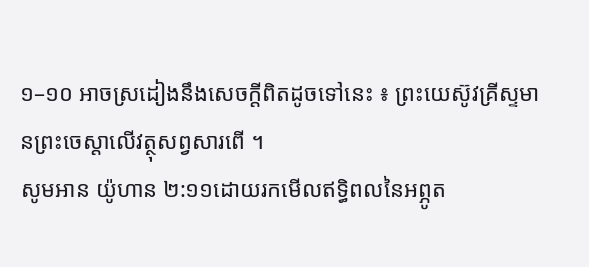១–១០ អាចស្រដៀងនឹងសេចក្តីពិតដូចទៅនេះ ៖ ព្រះយេស៊ូវគ្រីស្ទមានព្រះចេស្ដាលើវត្ថុសព្វសារពើ ។
សូមអាន យ៉ូហាន ២:១១ដោយរកមើលឥទ្ធិពលនៃអព្ភូត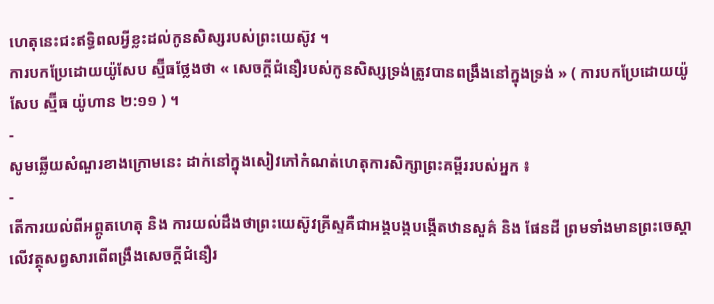ហេតុនេះជះឥទ្ធិពលអ្វីខ្លះដល់កូនសិស្សរបស់ព្រះយេស៊ូវ ។
ការបកប្រែដោយយ៉ូសែប ស្ម៊ីធថ្លែងថា « សេចក្តីជំនឿរបស់កូនសិស្សទ្រង់ត្រូវបានពង្រឹងនៅក្នុងទ្រង់ » ( ការបកប្រែដោយយ៉ូសែប ស្ម៊ីធ យ៉ូហាន ២:១១ ) ។
-
សូមឆ្លើយសំណួរខាងក្រោមនេះ ដាក់នៅក្នុងសៀវភៅកំណត់ហេតុការសិក្សាព្រះគម្ពីររបស់អ្នក ៖
-
តើការយល់ពីអព្ភូតហេតុ និង ការយល់ដឹងថាព្រះយេស៊ូវគ្រីស្ទគឺជាអង្គបង្កបង្កើតឋានសួគ៌ និង ផែនដី ព្រមទាំងមានព្រះចេស្តាលើវត្ថុសព្វសារពើពង្រឹងសេចក្តីជំនឿរ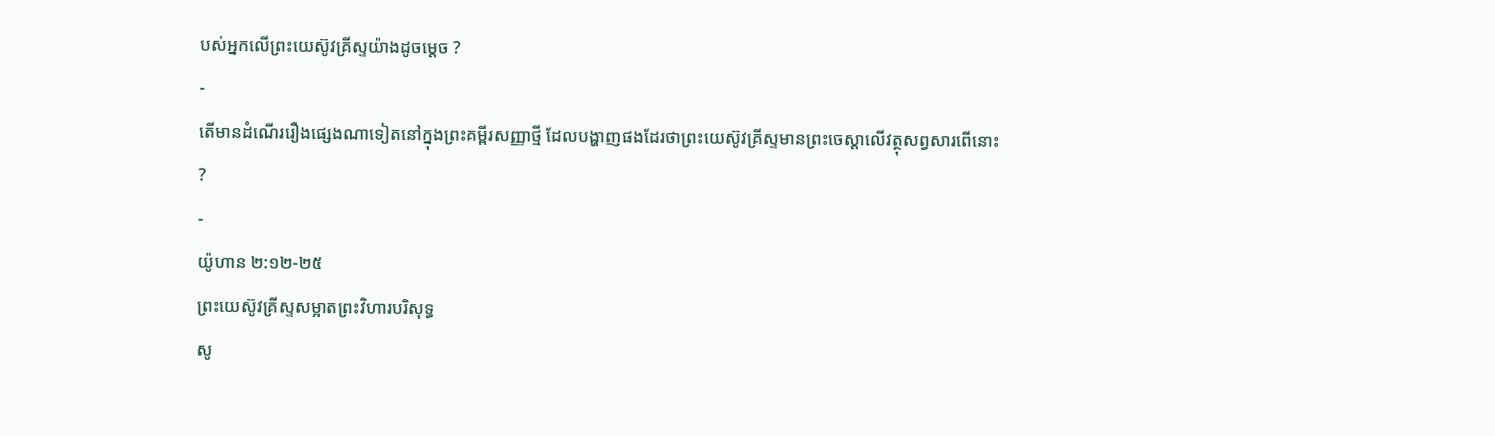បស់អ្នកលើព្រះយេស៊ូវគ្រីស្ទយ៉ាងដូចម្តេច ?
-
តើមានដំណើររឿងផ្សេងណាទៀតនៅក្នុងព្រះគម្ពីរសញ្ញាថ្មី ដែលបង្ហាញផងដែរថាព្រះយេស៊ូវគ្រីស្ទមានព្រះចេស្តាលើវត្ថុសព្វសារពើនោះ ?
-
យ៉ូហាន ២:១២-២៥
ព្រះយេស៊ូវគ្រីស្ទសម្អាតព្រះវិហារបរិសុទ្ធ
សូ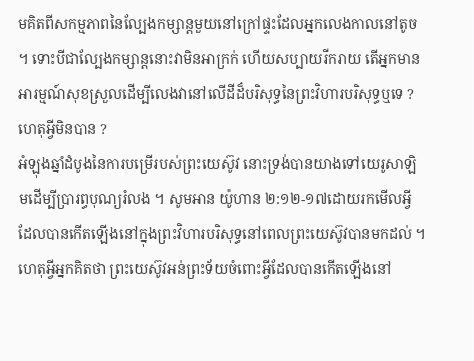មគិតពីសកម្មភាពនៃល្បែងកម្សាន្តមួយនៅក្រៅផ្ទះដែលអ្នកលេងកាលនៅតូច ។ ទោះបីជាល្បែងកម្សាន្តនោះវាមិនអាក្រក់ ហើយសប្បាយរីករាយ តើអ្នកមានអារម្មណ៍សុខស្រួលដើម្បីលេងវានៅលើដីដ៏បរិសុទ្ធនៃព្រះវិហារបរិសុទ្ធឬទេ ? ហេតុអ្វីមិនបាន ?
អំឡុងឆ្នាំដំបូងនៃការបម្រើរបស់ព្រះយេស៊ូវ នោះទ្រង់បានយាងទៅយេរូសាឡិមដើម្បីប្រារព្ធបុណ្យរំលង ។ សូមអាន យ៉ូហាន ២:១២-១៧ដោយរកមើលអ្វីដែលបានកើតឡើងនៅក្នុងព្រះវិហារបរិសុទ្ធនៅពេលព្រះយេស៊ូវបានមកដល់ ។
ហេតុអ្វីអ្នកគិតថា ព្រះយេស៊ូវអន់ព្រះទ័យចំពោះអ្វីដែលបានកើតឡើងនៅ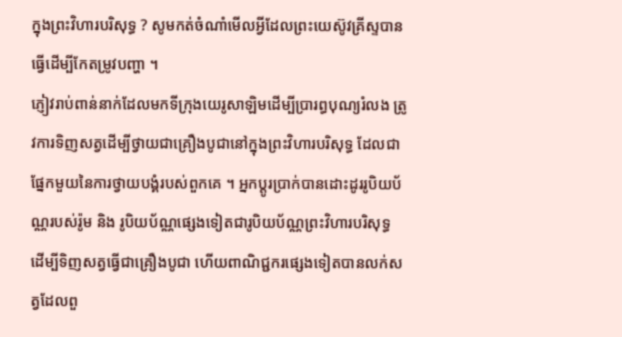ក្នុងព្រះវិហារបរិសុទ្ធ ? សូមកត់ចំណាំមើលអ្វីដែលព្រះយេស៊ូវគ្រីស្ទបានធ្វើដើម្បីកែតម្រូវបញ្ហា ។
ភ្ញៀវរាប់ពាន់នាក់ដែលមកទីក្រុងយេរូសាឡិមដើម្បីប្រារព្ធបុណ្យរំលង ត្រូវការទិញសត្វដើម្បីថ្វាយជាគ្រឿងបូជានៅក្នុងព្រះវិហារបរិសុទ្ធ ដែលជាផ្នែកមួយនៃការថ្វាយបង្គំរបស់ពួកគេ ។ អ្នកប្តូរប្រាក់បានដោះដូររូបិយប័ណ្ណរបស់រ៉ូម និង រូបិយប័ណ្ណផ្សេងទៀតជារូបិយប័ណ្ណព្រះវិហារបរិសុទ្ធ ដើម្បីទិញសត្វធ្វើជាគ្រឿងបូជា ហើយពាណិជ្ជករផ្សេងទៀតបានលក់សត្វដែលពួ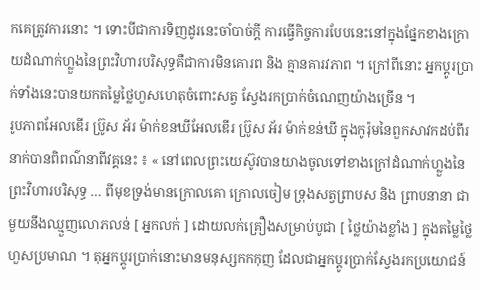កគេត្រូវការនោះ ។ ទោះបីជាការទិញដូរនេះចាំបាច់ក្តី ការធ្វើកិច្ចការបែបនេះនៅក្នុងផ្នែកខាងក្រោយដំណាក់ហ្លួងនៃព្រះវិហារបរិសុទ្ធគឺជាការមិនគោរព និង គ្មានគារវភាព ។ ក្រៅពីនោះ អ្នកប្តូរប្រាក់ទាំងនេះបានយកតម្លៃថ្លៃហួសហេតុចំពោះសត្វ ស្វែងរកប្រាក់ចំណេញយ៉ាងច្រើន ។
រូបភាពអែលឌើរ ប្រ៊ូស អ័រ ម៉ាក់ខនឃីអែលឌើរ ប្រ៊ូស អ័រ ម៉ាក់ខន់ឃី ក្នុងកូរ៉ុមនៃពួកសាវកដប់ពីរនាក់បានពិពណ៌នាពីវគ្គនេះ ៖ « នៅពេលព្រះយេស៊ូវបានយាងចូលទៅខាងក្រៅដំណាក់ហ្លួងនៃព្រះវិហារបរិសុទ្ធ … ពីមុខទ្រង់មានក្រោលគោ ក្រោលចៀម ទ្រុងសត្វព្រាបស និង ព្រាបនានា ជាមួយនឹងឈ្មួញលោភលន់ [ អ្នកលក់ ] ដោយលក់គ្រឿងសម្រាប់បូជា [ ថ្លៃយ៉ាងខ្លាំង ] ក្នុងតម្លៃថ្លៃហួសប្រមាណ ។ តុអ្នកប្តូរប្រាក់នោះមានមនុស្សកកកុញ ដែលជាអ្នកប្តូរប្រាក់ស្វែងរកប្រយោជន៍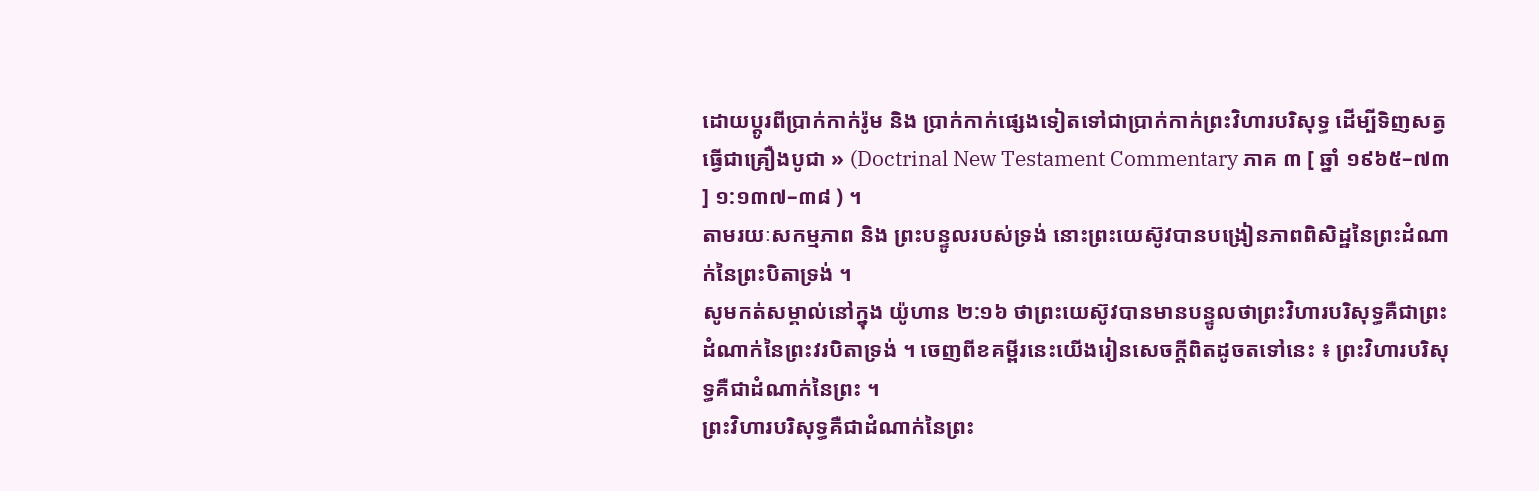ដោយប្តូរពីប្រាក់កាក់រ៉ូម និង ប្រាក់កាក់ផ្សេងទៀតទៅជាប្រាក់កាក់ព្រះវិហារបរិសុទ្ធ ដើម្បីទិញសត្វធ្វើជាគ្រឿងបូជា » (Doctrinal New Testament Commentary ភាគ ៣ [ ឆ្នាំ ១៩៦៥–៧៣ ] ១:១៣៧–៣៨ ) ។
តាមរយៈសកម្មភាព និង ព្រះបន្ទូលរបស់ទ្រង់ នោះព្រះយេស៊ូវបានបង្រៀនភាពពិសិដ្ឋនៃព្រះដំណាក់នៃព្រះបិតាទ្រង់ ។
សូមកត់សម្គាល់នៅក្នុង យ៉ូហាន ២:១៦ ថាព្រះយេស៊ូវបានមានបន្ទូលថាព្រះវិហារបរិសុទ្ធគឺជាព្រះដំណាក់នៃព្រះវរបិតាទ្រង់ ។ ចេញពីខគម្ពីរនេះយើងរៀនសេចក្តីពិតដូចតទៅនេះ ៖ ព្រះវិហារបរិសុទ្ធគឺជាដំណាក់នៃព្រះ ។
ព្រះវិហារបរិសុទ្ធគឺជាដំណាក់នៃព្រះ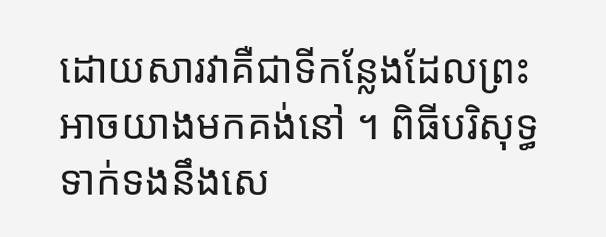ដោយសារវាគឺជាទីកន្លែងដែលព្រះអាចយាងមកគង់នៅ ។ ពិធីបរិសុទ្ធទាក់ទងនឹងសេ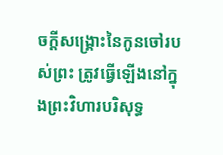ចក្តីសង្គ្រោះនៃកូនចៅរបស់ព្រះ ត្រូវធ្វើឡើងនៅក្នុងព្រះវិហារបរិសុទ្ធ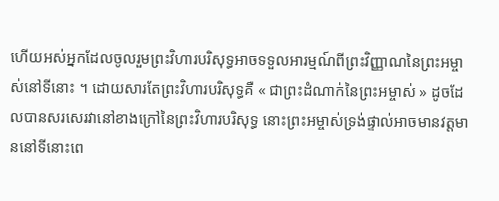ហើយអស់អ្នកដែលចូលរួមព្រះវិហារបរិសុទ្ធអាចទទួលអារម្មណ៍ពីព្រះវិញ្ញាណនៃព្រះអម្ចាស់នៅទីនោះ ។ ដោយសារតែព្រះវិហារបរិសុទ្ធគឺ « ជាព្រះដំណាក់នៃព្រះអម្ចាស់ » ដូចដែលបានសរសេរវានៅខាងក្រៅនៃព្រះវិហារបរិសុទ្ធ នោះព្រះអម្ចាស់ទ្រង់ផ្ទាល់អាចមានវត្តមាននៅទីនោះពេ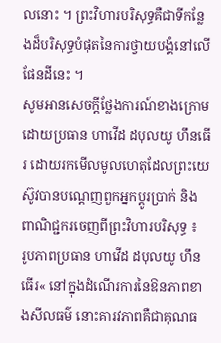លនោះ ។ ព្រះវិហារបរិសុទ្ធគឺជាទីកន្លែងដ៏បរិសុទ្ធបំផុតនៃការថ្វាយបង្គំនៅលើផែនដីនេះ ។
សូមអានសេចក្ដីថ្លែងការណ៍ខាងក្រោមដោយប្រធាន ហាវើដ ដបុលយូ ហឹនធើរ ដោយរកមើលមូលហេតុដែលព្រះយេស៊ូវបានបណ្តេញពួកអ្នកប្តូរប្រាក់ និង ពាណិជ្ជករចេញពីព្រះវិហារបរិសុទ្ធ ៖
រូបភាពប្រធាន ហាវើដ ដបុលយូ ហឹនធើរ« នៅក្នុងដំណើរការនៃឱនភាពខាងសីលធម៌ នោះគារវភាពគឺជាគុណធ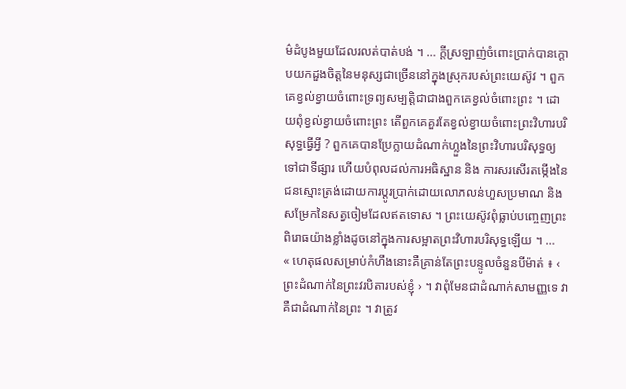ម៌ដំបូងមួយដែលរលត់បាត់បង់ ។ … ក្តីស្រឡាញ់ចំពោះប្រាក់បានក្ដោបយកដួងចិត្តនៃមនុស្សជាច្រើននៅក្នុងស្រុករបស់ព្រះយេស៊ូវ ។ ពួកគេខ្វល់ខ្វាយចំពោះទ្រព្យសម្បត្តិជាជាងពួកគេខ្វល់ចំពោះព្រះ ។ ដោយពុំខ្វល់ខ្វាយចំពោះព្រះ តើពួកគេគួរតែខ្វល់ខ្វាយចំពោះព្រះវិហារបរិសុទ្ធធ្វើអ្វី ? ពួកគេបានប្រែក្លាយដំណាក់ហ្លួងនៃព្រះវិហារបរិសុទ្ធឲ្យទៅជាទីផ្សារ ហើយបំពុលដល់ការអធិស្ឋាន និង ការសរសើរតម្កើងនៃជនស្មោះត្រង់ដោយការប្តូរប្រាក់ដោយលោភលន់ហួសប្រមាណ និង សម្រែកនៃសត្វចៀមដែលឥតទោស ។ ព្រះយេស៊ូវពុំធ្លាប់បញ្ចេញព្រះពិរោធយ៉ាងខ្លាំងដូចនៅក្នុងការសម្អាតព្រះវិហារបរិសុទ្ធឡើយ ។ …
« ហេតុផលសម្រាប់កំហឹងនោះគឺគ្រាន់តែព្រះបន្ទូលចំនួនបីម៉ាត់ ៖ ‹ ព្រះដំណាក់នៃព្រះវរបិតារបស់ខ្ញុំ › ។ វាពុំមែនជាដំណាក់សាមញ្ញទេ វាគឺជាដំណាក់នៃព្រះ ។ វាត្រូវ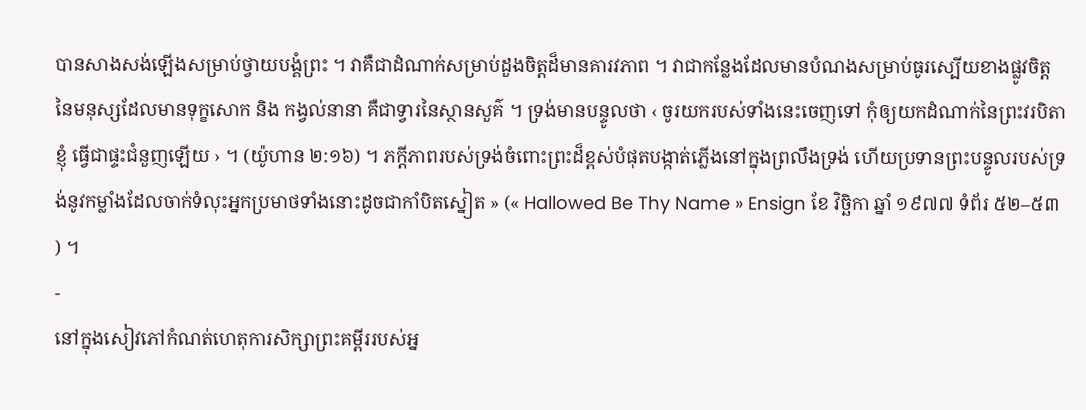បានសាងសង់ឡើងសម្រាប់ថ្វាយបង្គំព្រះ ។ វាគឺជាដំណាក់សម្រាប់ដួងចិត្តដ៏មានគារវភាព ។ វាជាកន្លែងដែលមានបំណងសម្រាប់ធូរស្បើយខាងផ្លូវចិត្តនៃមនុស្សដែលមានទុក្ខសោក និង កង្វល់នានា គឺជាទ្វារនៃស្ថានសួគ៌ ។ ទ្រង់មានបន្ទូលថា ‹ ចូរយករបស់ទាំងនេះចេញទៅ កុំឲ្យយកដំណាក់នៃព្រះវរបិតាខ្ញុំ ធ្វើជាផ្ទះជំនួញឡើយ › ។ (យ៉ូហាន ២:១៦) ។ ភក្តីភាពរបស់ទ្រង់ចំពោះព្រះដ៏ខ្ពស់បំផុតបង្កាត់ភ្លើងនៅក្នុងព្រលឹងទ្រង់ ហើយប្រទានព្រះបន្ទូលរបស់ទ្រង់នូវកម្លាំងដែលចាក់ទំលុះអ្នកប្រមាថទាំងនោះដូចជាកាំបិតស្នៀត » (« Hallowed Be Thy Name » Ensign ខែ វិច្ឆិកា ឆ្នាំ ១៩៧៧ ទំព័រ ៥២–៥៣ ) ។
-
នៅក្នុងសៀវភៅកំណត់ហេតុការសិក្សាព្រះគម្ពីររបស់អ្ន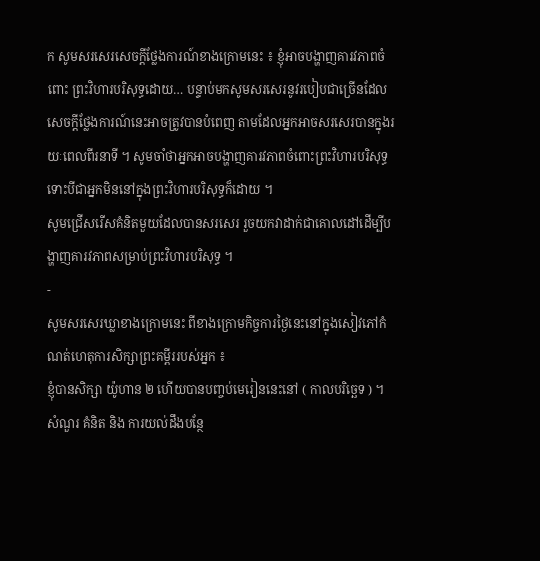ក សូមសរសេរសេចក្តីថ្លែងការណ៍ខាងក្រោមនេះ ៖ ខ្ញុំអាចបង្ហាញគារវភាពចំពោះ ព្រះវិហារបរិសុទ្ធដោយ… បន្ទាប់មកសូមសរសេរនូវរបៀបជាច្រើនដែលសេចក្តីថ្លែងការណ៍នេះអាចត្រូវបានបំពេញ តាមដែលអ្នកអាចសរសេរបានក្នុងរយៈពេលពីរនាទី ។ សូមចាំថាអ្នកអាចបង្ហាញគារវភាពចំពោះព្រះវិហារបរិសុទ្ធ ទោះបីជាអ្នកមិននៅក្នុងព្រះវិហារបរិសុទ្ធក៏ដោយ ។
សូមជ្រើសរើសគំនិតមួយដែលបានសរសេរ រួចយកវាដាក់ជាគោលដៅដើម្បីបង្ហាញគារវភាពសម្រាប់ព្រះវិហារបរិសុទ្ធ ។
-
សូមសរសេរឃ្លាខាងក្រោមនេះ ពីខាងក្រោមកិច្ចការថ្ងៃនេះនៅក្នុងសៀវភៅកំណត់ហេតុការសិក្សាព្រះគម្ពីររបស់អ្នក ៖
ខ្ញុំបានសិក្សា យ៉ូហាន ២ ហើយបានបញ្ចប់មេរៀននេះនៅ ( កាលបរិច្ឆេទ ) ។
សំណួរ គំនិត និង ការយល់ដឹងបន្ថែ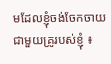មដែលខ្ញុំចង់ចែកចាយជាមួយគ្រូរបស់ខ្ញុំ ៖